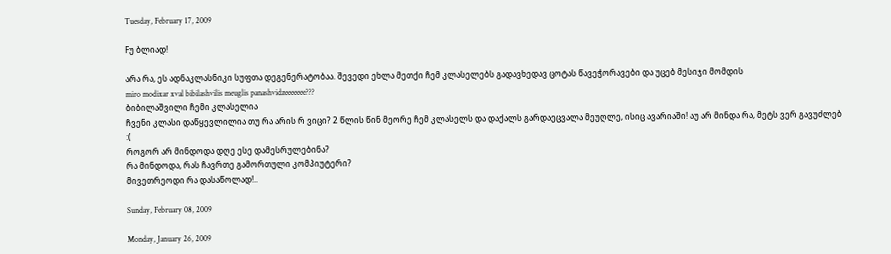Tuesday, February 17, 2009

Fუ ბლიად!

არა რა, ეს ადნაკლასნიკი სუფთა დეგენერატობაა. შევედი ეხლა მეთქი ჩემ კლასელებს გადავხედავ ცოტას წავეჭორავები და უცებ მესიჯი მომდის
miro modixar xval bibilashvilis meuglis panashvidzeeeeeee???
ბიბილაშვილი ჩემი კლასელია
ჩვენი კლასი დაწყევლილია თუ რა არის რ ვიცი? 2 წლის წინ მეორე ჩემ კლასელს და დაქალს გარდაეცვალა მეუღლე, ისიც ავარიაში! აუ არ მინდა რა, მეტს ვერ გავუძლებ :(
როგორ არ მინდოდა დღე ესე დამესრულებინა?
რა მინდოდა, რას ჩავრთე გამორთული კომპიუტერი?
მივეთრეოდი რა დასაწოლად!..

Sunday, February 08, 2009

Monday, January 26, 2009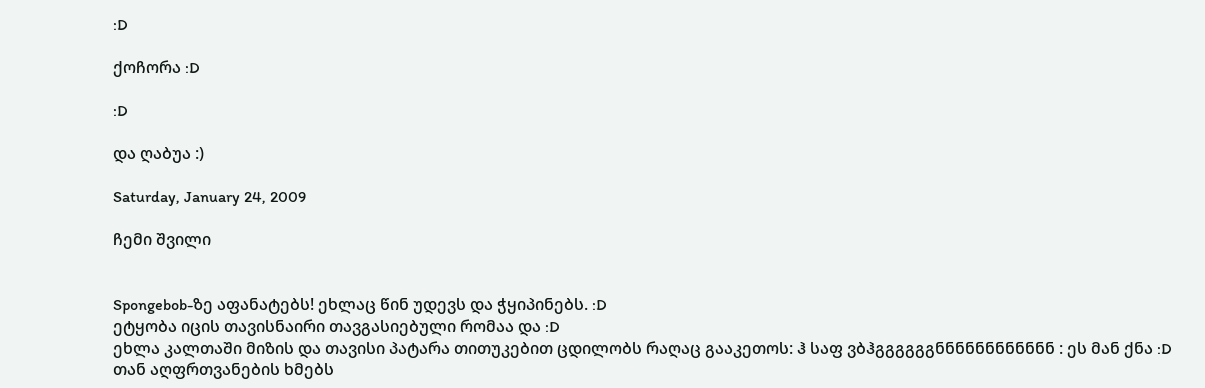:D

ქოჩორა :D

:D

და ღაბუა :)

Saturday, January 24, 2009

ჩემი შვილი


Spongebob-ზე აფანატებს! ეხლაც წინ უდევს და ჭყიპინებს. :D
ეტყობა იცის თავისნაირი თავგასიებული რომაა და :D
ეხლა კალთაში მიზის და თავისი პატარა თითუკებით ცდილობს რაღაც გააკეთოს: ჰ საფ ვბჰგგგგგგნნნნნნნნნნნნ : ეს მან ქნა :D თან აღფრთვანების ხმებს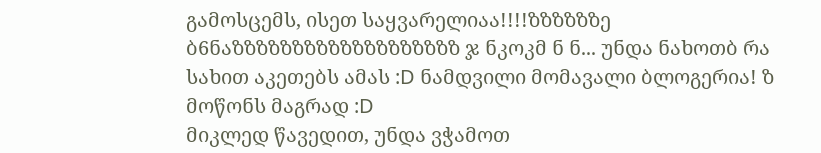გამოსცემს, ისეთ საყვარელიაა!!!!ზზზზზზე ბ6ნაზზზზზზზზზზზზზზზზზზზ ჯ ნკოკმ ნ ნ... უნდა ნახოთბ რა სახით აკეთებს ამას :D ნამდვილი მომავალი ბლოგერია! ზ მოწონს მაგრად :D
მიკლედ წავედით, უნდა ვჭამოთ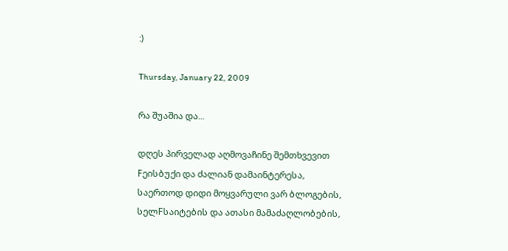:)

Thursday, January 22, 2009

რა შუაშია და...

დღეს პირველად აღმოვაჩინე შემთხვევით Fეისბუქი და ძალიან დამაინტერესა, საერთოდ დიდი მოყვარული ვარ ბლოგების, სელFსაიტების და ათასი მამაძაღლობების,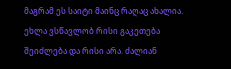მაგრამ ეს საიტი მაინც რაღაც ახალია. ეხლა ვსწავლობ რისი გაკეთება შეიძლება და რისი არა. ძალიან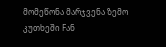მომეწონა მარჯვენა ზემო კუთხეში Fან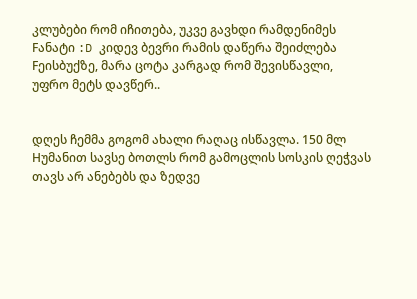კლუბები რომ იჩითება, უკვე გავხდი რამდენიმეს Fანატი :D კიდევ ბევრი რამის დაწერა შეიძლება Fეისბუქზე, მარა ცოტა კარგად რომ შევისწავლი, უფრო მეტს დავწერ..


დღეს ჩემმა გოგომ ახალი რაღაც ისწავლა. 150 მლ Hუმანით სავსე ბოთლს რომ გამოცლის სოსკის ღეჭვას თავს არ ანებებს და ზედვე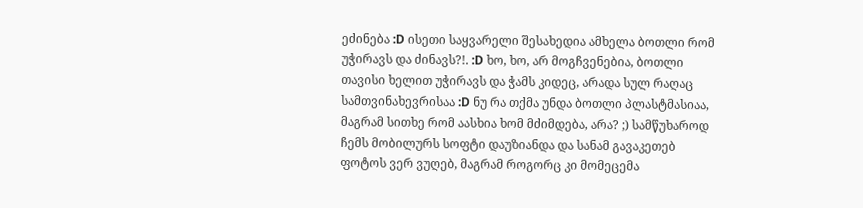ეძინება :D ისეთი საყვარელი შესახედია ამხელა ბოთლი რომ უჭირავს და ძინავს?!. :D ხო, ხო, არ მოგჩვენებია, ბოთლი თავისი ხელით უჭირავს და ჭამს კიდეც, არადა სულ რაღაც სამთვინახევრისაა :D ნუ რა თქმა უნდა ბოთლი პლასტმასიაა, მაგრამ სითხე რომ აასხია ხომ მძიმდება, არა? ;) სამწუხაროდ ჩემს მობილურს სოფტი დაუზიანდა და სანამ გავაკეთებ ფოტოს ვერ ვუღებ, მაგრამ როგორც კი მომეცემა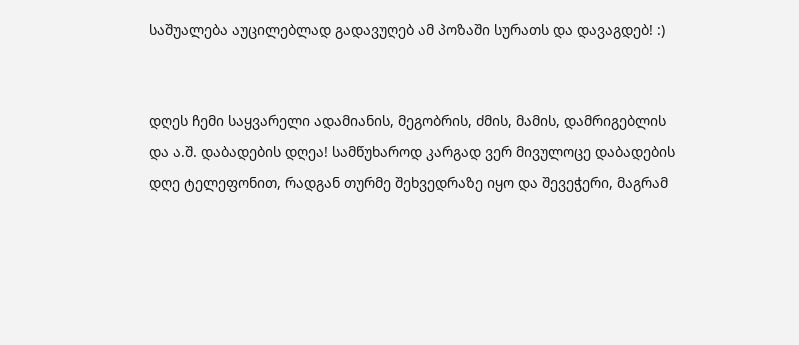საშუალება აუცილებლად გადავუღებ ამ პოზაში სურათს და დავაგდებ! :)


დღეს ჩემი საყვარელი ადამიანის, მეგობრის, ძმის, მამის, დამრიგებლის და ა.შ. დაბადების დღეა! სამწუხაროდ კარგად ვერ მივულოცე დაბადების დღე ტელეფონით, რადგან თურმე შეხვედრაზე იყო და შევეჭერი, მაგრამ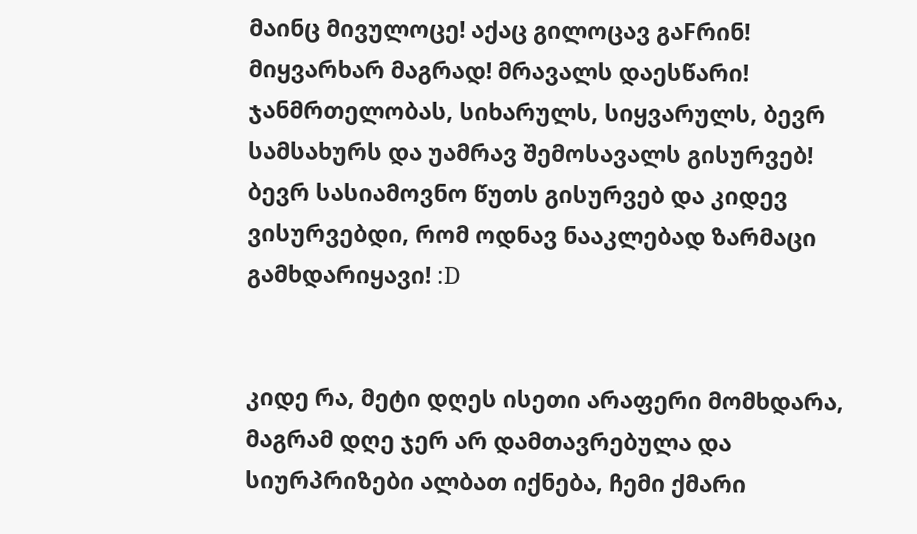მაინც მივულოცე! აქაც გილოცავ გაFრინ! მიყვარხარ მაგრად! მრავალს დაესწარი! ჯანმრთელობას, სიხარულს, სიყვარულს, ბევრ სამსახურს და უამრავ შემოსავალს გისურვებ! ბევრ სასიამოვნო წუთს გისურვებ და კიდევ ვისურვებდი, რომ ოდნავ ნააკლებად ზარმაცი გამხდარიყავი! :D


კიდე რა, მეტი დღეს ისეთი არაფერი მომხდარა, მაგრამ დღე ჯერ არ დამთავრებულა და სიურპრიზები ალბათ იქნება, ჩემი ქმარი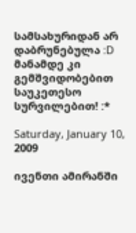სამსახურიდან არ დაბრუნებულა :D
მანამდე კი გემშვიდობებით საუკეთესო სურვილებით! :*

Saturday, January 10, 2009

ივენთი ამირანში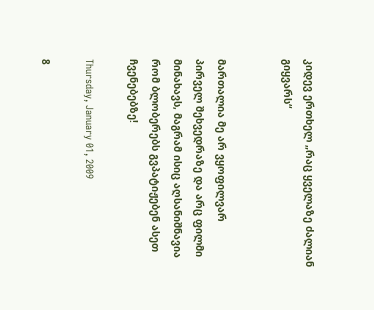კიდევ ერთხელ „რაც ყველაზე ძალიან გიყვარს“


მართალია მე არ ვყოფილვარ პირველ შეხვედრაზე და არც ფილმი მინახავს, მაგრამ ისიც აღსანიშნავია რომ ბლობერებს გვპატიჟებენ ასეთ ჩვენებებზე!

Thursday, January 01, 2009

8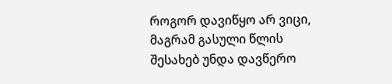როგორ დავიწყო არ ვიცი, მაგრამ გასული წლის შესახებ უნდა დავწერო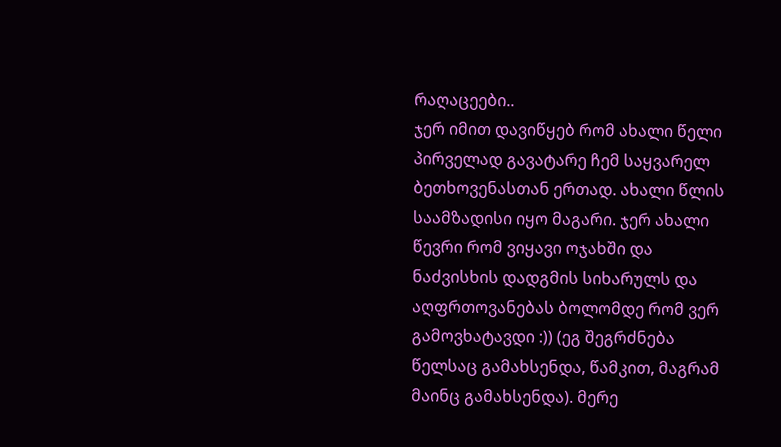რაღაცეები..
ჯერ იმით დავიწყებ რომ ახალი წელი პირველად გავატარე ჩემ საყვარელ ბეთხოვენასთან ერთად. ახალი წლის საამზადისი იყო მაგარი. ჯერ ახალი წევრი რომ ვიყავი ოჯახში და ნაძვისხის დადგმის სიხარულს და აღფრთოვანებას ბოლომდე რომ ვერ გამოვხატავდი :)) (ეგ შეგრძნება წელსაც გამახსენდა, წამკით, მაგრამ მაინც გამახსენდა). მერე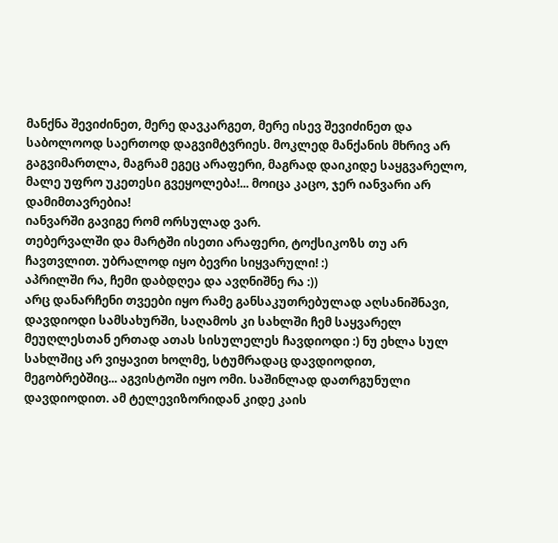მანქნა შევიძინეთ, მერე დავკარგეთ, მერე ისევ შევიძინეთ და საბოლოოდ საერთოდ დაგვიმტვრიეს. მოკლედ მანქანის მხრივ არ გაგვიმართლა, მაგრამ ეგეც არაფერი, მაგრად დაიკიდე საყგვარელო, მალე უფრო უკეთესი გვეყოლება!... მოიცა კაცო, ჯერ იანვარი არ დამიმთავრებია!
იანვარში გავიგე რომ ორსულად ვარ.
თებერვალში და მარტში ისეთი არაფერი, ტოქსიკოზს თუ არ ჩავთვლით. უბრალოდ იყო ბევრი სიყვარული! :)
აპრილში რა, ჩემი დაბდღეა და ავღნიშნე რა :))
არც დანარჩენი თვეები იყო რამე განსაკუთრებულად აღსანიშნავი, დავდიოდი სამსახურში, საღამოს კი სახლში ჩემ საყვარელ მეუღლესთან ერთად ათას სისულელეს ჩავდიოდი :) ნუ ეხლა სულ სახლშიც არ ვიყავით ხოლმე, სტუმრადაც დავდიოდით, მეგობრებშიც... აგვისტოში იყო ომი. საშინლად დათრგუნული დავდიოდით. ამ ტელევიზორიდან კიდე კაის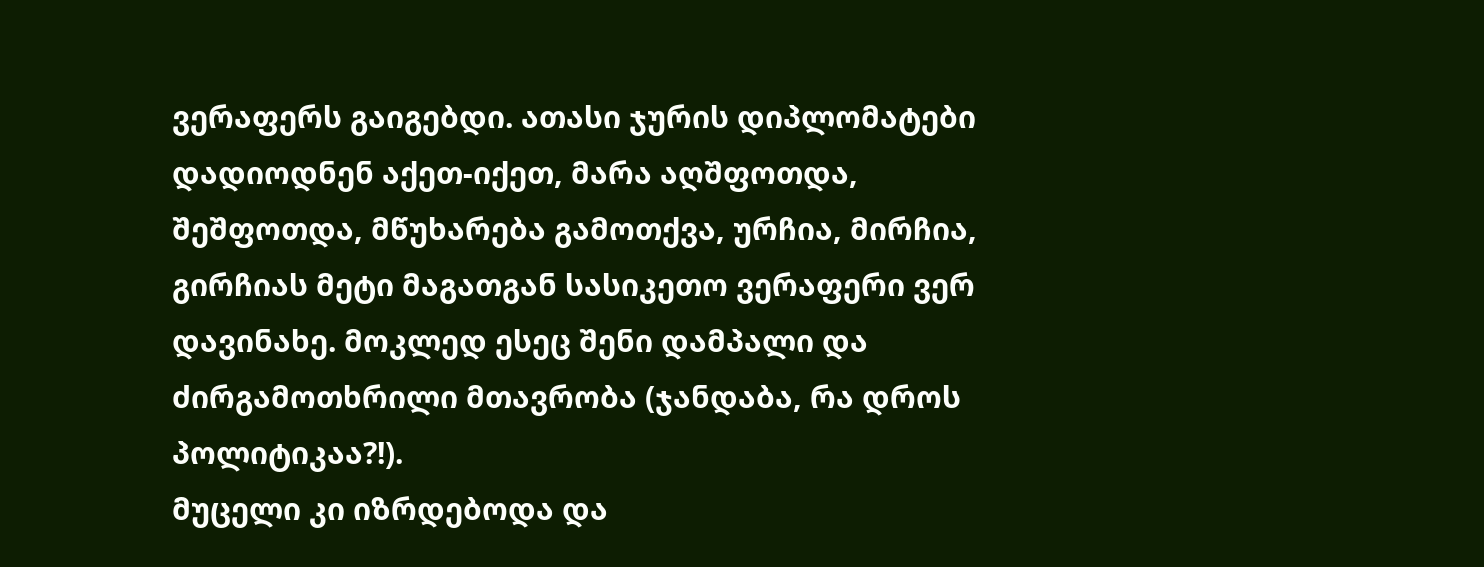ვერაფერს გაიგებდი. ათასი ჯურის დიპლომატები დადიოდნენ აქეთ-იქეთ, მარა აღშფოთდა, შეშფოთდა, მწუხარება გამოთქვა, ურჩია, მირჩია, გირჩიას მეტი მაგათგან სასიკეთო ვერაფერი ვერ დავინახე. მოკლედ ესეც შენი დამპალი და ძირგამოთხრილი მთავრობა (ჯანდაბა, რა დროს პოლიტიკაა?!).
მუცელი კი იზრდებოდა და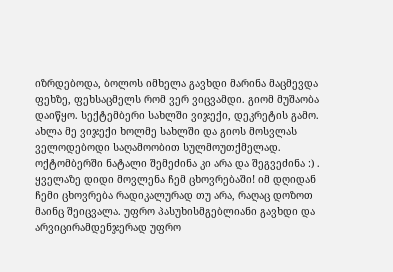იზრდებოდა, ბოლოს იმხელა გავხდი მარინა მაცმევდა ფეხზე, ფეხსაცმელს რომ ვერ ვიცვამდი. გიომ მუშაობა დაიწყო. სექტემბერი სახლში ვიჯექი, დეკრეტის გამო. ახლა მე ვიჯექი ხოლმე სახლში და გიოს მოსვლას ველოდებოდი საღამოობით სულმოუთქმელად. ოქტომბერში ნატალი შემეძინა კი არა და შეგვეძინა :) . ყველაზე დიდი მოვლენა ჩემ ცხოვრებაში! იმ დღიდან ჩემი ცხოვრება რადიკალურად თუ არა, რაღაც დოზოთ მაინც შეიცვალა. უფრო პასუხისმგებლიანი გავხდი და არვიცირამდენჯერად უფრო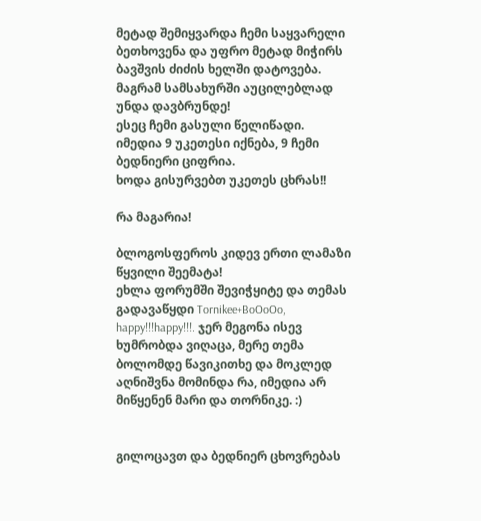მეტად შემიყვარდა ჩემი საყვარელი ბეთხოვენა და უფრო მეტად მიჭირს ბავშვის ძიძის ხელში დატოვება. მაგრამ სამსახურში აუცილებლად უნდა დავბრუნდე!
ესეც ჩემი გასული წელიწადი.
იმედია 9 უკეთესი იქნება, 9 ჩემი ბედნიერი ციფრია.
ხოდა გისურვებთ უკეთეს ცხრას!!

რა მაგარია!

ბლოგოსფეროს კიდევ ერთი ლამაზი წყვილი შეემატა!
ეხლა ფორუმში შევიჭყიტე და თემას გადავაწყდი Tornikee+BoOoOo, happy!!!happy!!!. ჯერ მეგონა ისევ ხუმრობდა ვიღაცა, მერე თემა ბოლომდე წავიკითხე და მოკლედ აღნიშვნა მომინდა რა, იმედია არ მიწყენენ მარი და თორნიკე. :)


გილოცავთ და ბედნიერ ცხოვრებას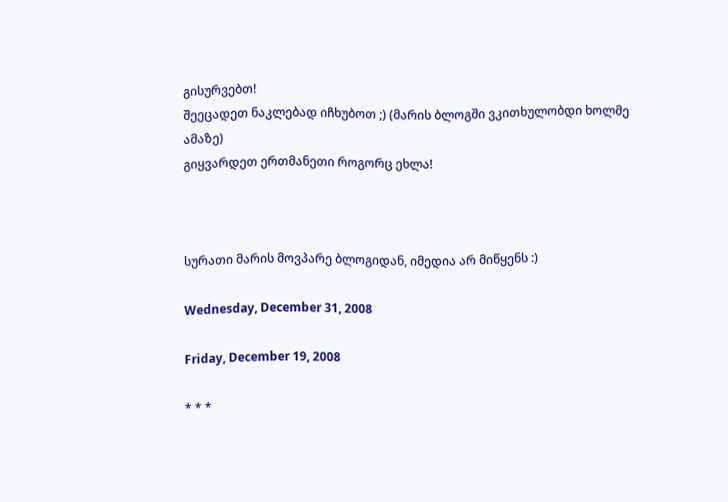გისურვებთ!
შეეცადეთ ნაკლებად იჩხუბოთ ;) (მარის ბლოგში ვკითხულობდი ხოლმე ამაზე)
გიყვარდეთ ერთმანეთი როგორც ეხლა!



სურათი მარის მოვპარე ბლოგიდან, იმედია არ მიწყენს :)

Wednesday, December 31, 2008

Friday, December 19, 2008

* * *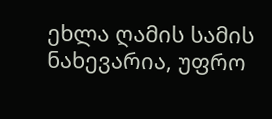ეხლა ღამის სამის ნახევარია, უფრო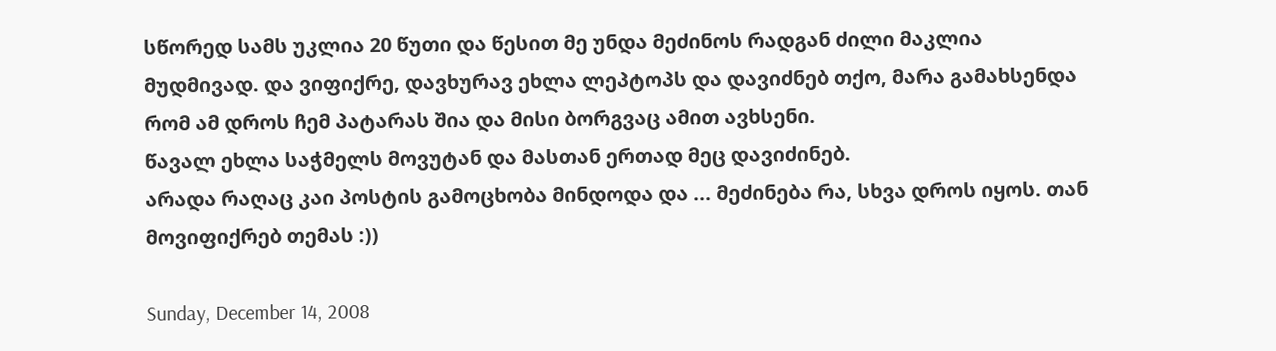სწორედ სამს უკლია 20 წუთი და წესით მე უნდა მეძინოს რადგან ძილი მაკლია მუდმივად. და ვიფიქრე, დავხურავ ეხლა ლეპტოპს და დავიძნებ თქო, მარა გამახსენდა რომ ამ დროს ჩემ პატარას შია და მისი ბორგვაც ამით ავხსენი.
წავალ ეხლა საჭმელს მოვუტან და მასთან ერთად მეც დავიძინებ.
არადა რაღაც კაი პოსტის გამოცხობა მინდოდა და ... მეძინება რა, სხვა დროს იყოს. თან მოვიფიქრებ თემას :))

Sunday, December 14, 2008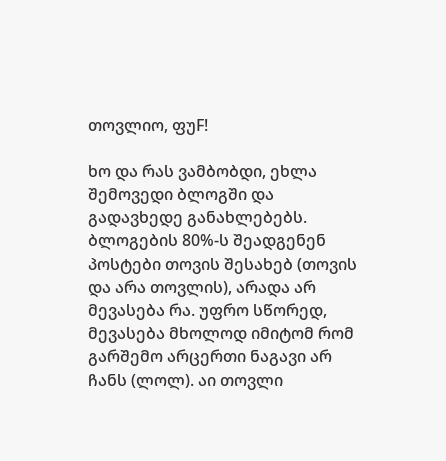თოვლიო, ფუF!

ხო და რას ვამბობდი, ეხლა შემოვედი ბლოგში და გადავხედე განახლებებს. ბლოგების 80%-ს შეადგენენ პოსტები თოვის შესახებ (თოვის და არა თოვლის), არადა არ მევასება რა. უფრო სწორედ, მევასება მხოლოდ იმიტომ რომ გარშემო არცერთი ნაგავი არ ჩანს (ლოლ). აი თოვლი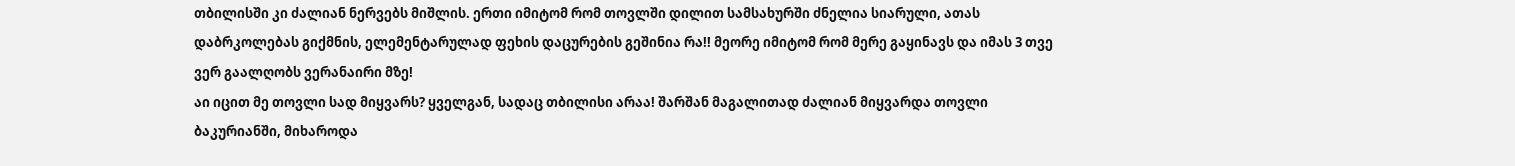თბილისში კი ძალიან ნერვებს მიშლის. ერთი იმიტომ რომ თოვლში დილით სამსახურში ძნელია სიარული, ათას დაბრკოლებას გიქმნის, ელემენტარულად ფეხის დაცურების გეშინია რა!! მეორე იმიტომ რომ მერე გაყინავს და იმას 3 თვე ვერ გაალღობს ვერანაირი მზე!
აი იცით მე თოვლი სად მიყვარს? ყველგან, სადაც თბილისი არაა! შარშან მაგალითად ძალიან მიყვარდა თოვლი ბაკურიანში, მიხაროდა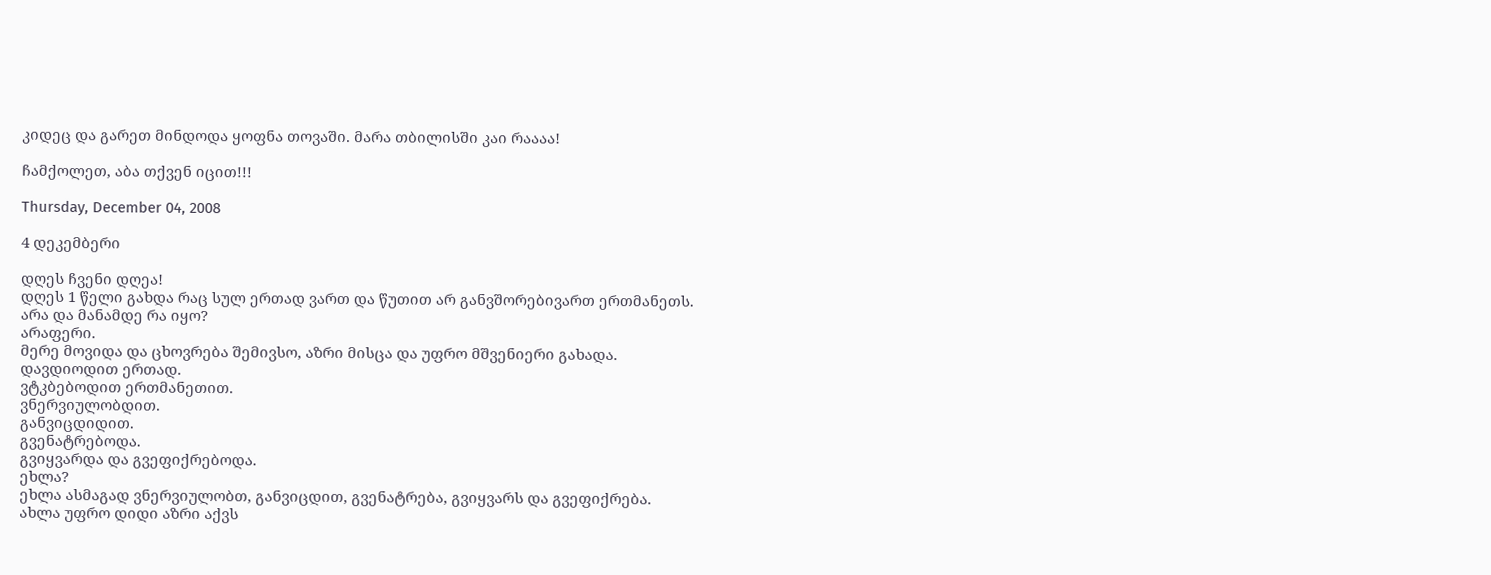კიდეც და გარეთ მინდოდა ყოფნა თოვაში. მარა თბილისში კაი რაააა!

ჩამქოლეთ, აბა თქვენ იცით!!!

Thursday, December 04, 2008

4 დეკემბერი

დღეს ჩვენი დღეა!
დღეს 1 წელი გახდა რაც სულ ერთად ვართ და წუთით არ განვშორებივართ ერთმანეთს.
არა და მანამდე რა იყო?
არაფერი.
მერე მოვიდა და ცხოვრება შემივსო, აზრი მისცა და უფრო მშვენიერი გახადა.
დავდიოდით ერთად.
ვტკბებოდით ერთმანეთით.
ვნერვიულობდით.
განვიცდიდით.
გვენატრებოდა.
გვიყვარდა და გვეფიქრებოდა.
ეხლა?
ეხლა ასმაგად ვნერვიულობთ, განვიცდით, გვენატრება, გვიყვარს და გვეფიქრება.
ახლა უფრო დიდი აზრი აქვს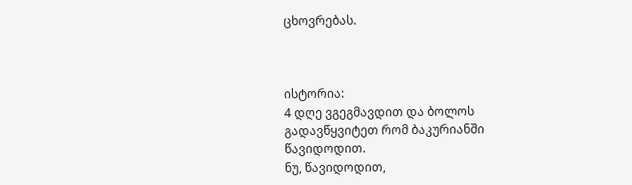ცხოვრებას.



ისტორია:
4 დღე ვგეგმავდით და ბოლოს გადავწყვიტეთ რომ ბაკურიანში წავიდოდით.
ნუ, წავიდოდით,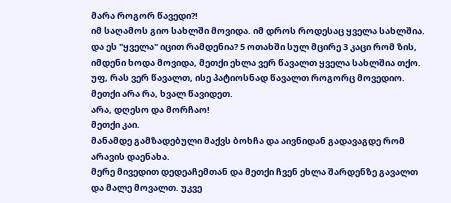მარა როგორ წავედი?!
იმ საღამოს გიო სახლში მოვიდა. იმ დროს როდესაც ყველა სახლშია. და ეს "ყველა" იცით რამდენია? 5 ოთახში სულ მცირე 3 კაცი რომ ზის, იმდენი ხოდა მოვიდა, მეთქი ეხლა ვერ წავალთ ყველა სახლშია თქო.
უფ, რას ვერ წავალთ, ისე პატიოსნად წავალთ როგორც მოვედიო.
მეთქი არა რა, ხვალ წავიდეთ.
არა, დღესო და მორჩაო!
მეთქი კაი.
მანამდე გამზადებული მაქვს ბოხჩა და აივნიდან გადავაგდე რომ არავის დაენახა.
მერე მივედით დედეაჩემთან და მეთქი ჩვენ ეხლა შარდენზე გავალთ და მალე მოვალთ. უკვე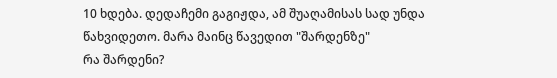10 ხდება. დედაჩემი გაგიჟდა, ამ შუაღამისას სად უნდა წახვიდეთო. მარა მაინც წავედით "შარდენზე"
რა შარდენი?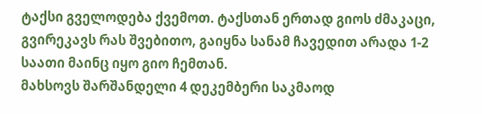ტაქსი გველოდება ქვემოთ. ტაქსთან ერთად გიოს ძმაკაცი, გვირეკავს რას შვებითო, გაიყნა სანამ ჩავედით არადა 1-2 საათი მაინც იყო გიო ჩემთან.
მახსოვს შარშანდელი 4 დეკემბერი საკმაოდ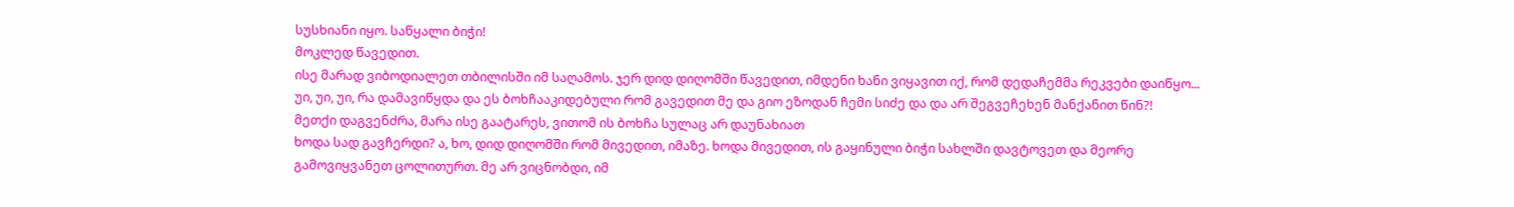სუსხიანი იყო. საწყალი ბიჭი!
მოკლედ წავედით.
ისე მარად ვიბოდიალეთ თბილისში იმ საღამოს. ჯერ დიდ დიღომში წავედით, იმდენი ხანი ვიყავით იქ, რომ დედაჩემმა რეკვები დაიწყო... უი, უი, უი, რა დამავიწყდა და ეს ბოხჩააკიდებული რომ გავედით მე და გიო ეზოდან ჩემი სიძე და და არ შეგვეჩეხენ მანქანით წინ?!
მეთქი დაგვენძრა, მარა ისე გაატარეს, ვითომ ის ბოხჩა სულაც არ დაუნახიათ
ხოდა სად გავჩერდი? ა, ხო, დიდ დიღომში რომ მივედით, იმაზე. ხოდა მივედით, ის გაყინული ბიჭი სახლში დავტოვეთ და მეორე გამოვიყვანეთ ცოლითურთ. მე არ ვიცნობდი, იმ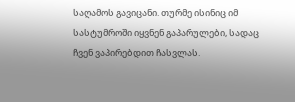საღამოს გავიცანი. თურმე ისინიც იმ სასტუმროში იყვნენ გაპარულები, სადაც ჩვენ ვაპირებდით ჩასვლას.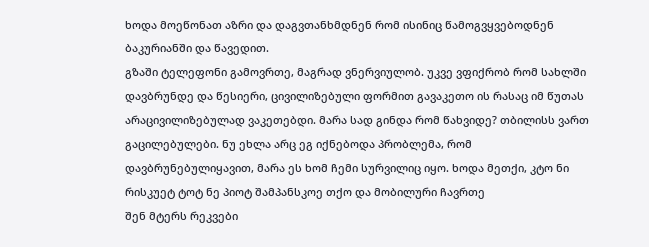ხოდა მოეწონათ აზრი და დაგვთანხმდნენ რომ ისინიც წამოგვყვებოდნენ ბაკურიანში და წავედით.
გზაში ტელეფონი გამოვრთე, მაგრად ვნერვიულობ. უკვე ვფიქრობ რომ სახლში დავბრუნდე და წესიერი, ცივილიზებული ფორმით გავაკეთო ის რასაც იმ წუთას არაცივილიზებულად ვაკეთებდი. მარა სად გინდა რომ წახვიდე? თბილისს ვართ გაცილებულები. ნუ ეხლა არც ეგ იქნებოდა პრობლემა, რომ დავბრუნებულიყავით, მარა ეს ხომ ჩემი სურვილიც იყო. ხოდა მეთქი, კტო ნი რისკუეტ ტოტ ნე პიოტ შამპანსკოე თქო და მობილური ჩავრთე
შენ მტერს რეკვები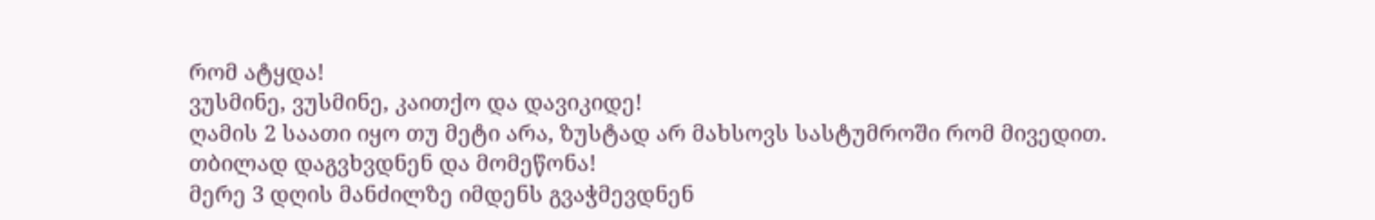რომ ატყდა!
ვუსმინე, ვუსმინე, კაითქო და დავიკიდე!
ღამის 2 საათი იყო თუ მეტი არა, ზუსტად არ მახსოვს სასტუმროში რომ მივედით.
თბილად დაგვხვდნენ და მომეწონა!
მერე 3 დღის მანძილზე იმდენს გვაჭმევდნენ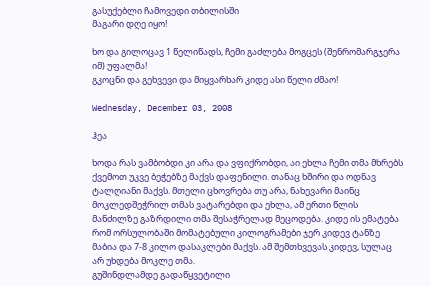გასუქებლი ჩამოვედი თბილისში
მაგარი დღე იყო!

ხო და გილოცავ 1 წელიწადს, ჩემი გაძლება მოგცეს (შენრომარგჯერა იმ) უფალმა!
გკოცნი და გეხვევი და მიყვარხარ კიდე ასი წელი ძმაო!

Wednesday, December 03, 2008

ჰეა

ხოდა რას ვამბობდი კი არა და ვფიქრობდი, აი ეხლა ჩემი თმა მხრებს ქვემოთ უკვე ბეჭებზე მაქვს დაფენილი. თანაც ხშირი და ოდნავ ტალღიანი მაქვს. მთელი ცხოვრება თუ არა, ნახევარი მაინც მოკლედშეჭრილ თმას ვატარებდი და ეხლა, ამ ერთი წლის მანძილზე გაზრდილი თმა შესაჭრელად მეცოდება. კიდე ის ემატება რომ ორსულობაში მომატებული კილოგრამები ჯერ კიდევ ტანზე მაბია და 7-8 კილო დასაკლები მაქვს. ამ შემთხვევას კიდევ, სულაც არ უხდება მოკლე თმა.
გუშინდლამდე გადაწყვეტილი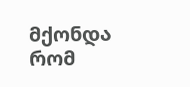მქონდა რომ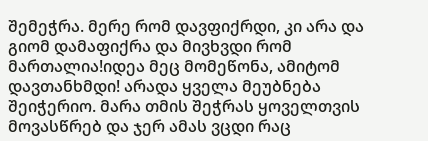შემეჭრა. მერე რომ დავფიქრდი, კი არა და გიომ დამაფიქრა და მივხვდი რომ მართალია!იდეა მეც მომეწონა, ამიტომ დავთანხმდი! არადა ყველა მეუბნება შეიჭერიო. მარა თმის შეჭრას ყოველთვის მოვასწრებ და ჯერ ამას ვცდი რაც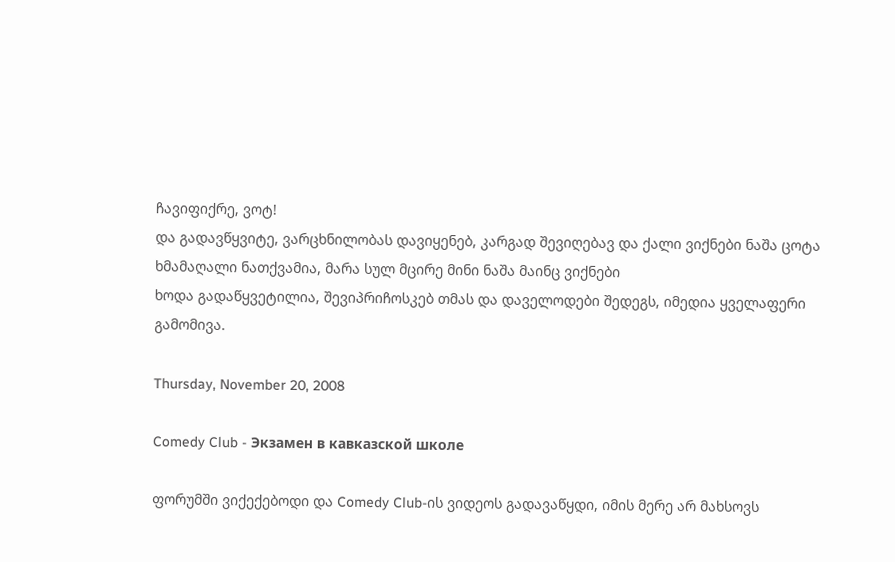ჩავიფიქრე, ვოტ!
და გადავწყვიტე, ვარცხნილობას დავიყენებ, კარგად შევიღებავ და ქალი ვიქნები ნაშა ცოტა ხმამაღალი ნათქვამია, მარა სულ მცირე მინი ნაშა მაინც ვიქნები
ხოდა გადაწყვეტილია, შევიპრიჩოსკებ თმას და დაველოდები შედეგს, იმედია ყველაფერი გამომივა.

Thursday, November 20, 2008

Comedy Club - Экзамен в кавказской школе

ფორუმში ვიქექებოდი და Comedy Club-ის ვიდეოს გადავაწყდი, იმის მერე არ მახსოვს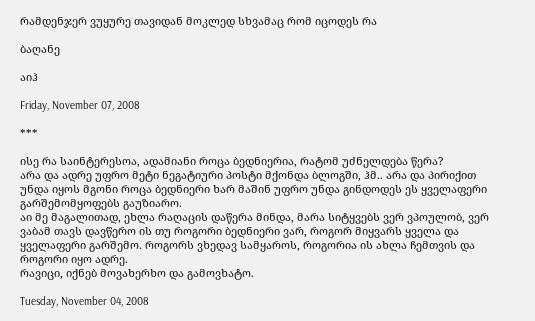რამდენჯერ ვუყურე თავიდან მოკლედ სხვამაც რომ იცოდეს რა

ბაღანე

აიჰ

Friday, November 07, 2008

***

ისე რა საინტერესოა, ადამიანი როცა ბედნიერია, რატომ უძნელდება წერა?
არა და ადრე უფრო მეტი ნეგატიური პოსტი მქონდა ბლოგში, ჰმ.. არა და პირიქით უნდა იყოს მგონი როცა ბედნიერი ხარ მაშინ უფრო უნდა გინდოდეს ეს ყველაფერი გარშემომყოფებს გაუზიარო.
აი მე მაგალითად, ეხლა რაღაცის დაწერა მინდა, მარა სიტყვებს ვერ ვპოულობ, ვერ ვაბამ თავს დავწერო ის თუ როგორი ბედნიერი ვარ, როგორ მიყვარს ყველა და ყველაფერი გარშემო. როგორს ვხედავ სამყაროს, როგორია ის ახლა ჩემთვის და როგორი იყო ადრე.
რავიცი, იქნებ მოვახერხო და გამოვხატო.

Tuesday, November 04, 2008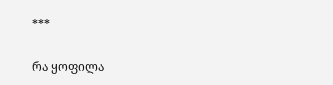***

რა ყოფილა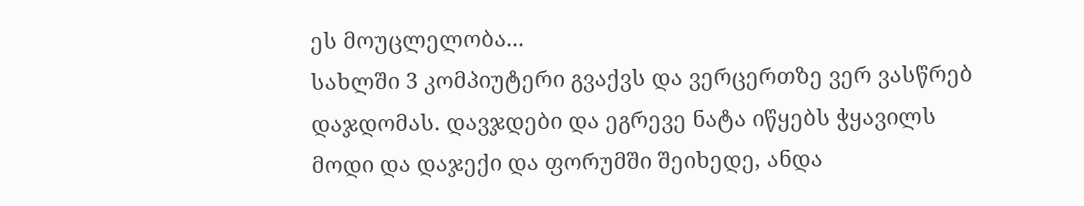ეს მოუცლელობა...
სახლში 3 კომპიუტერი გვაქვს და ვერცერთზე ვერ ვასწრებ დაჯდომას. დავჯდები და ეგრევე ნატა იწყებს ჭყავილს მოდი და დაჯექი და ფორუმში შეიხედე, ანდა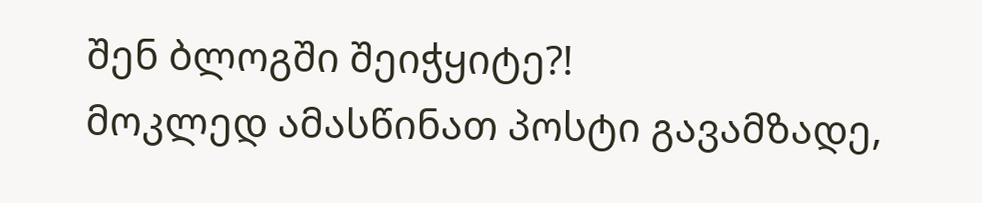შენ ბლოგში შეიჭყიტე?!
მოკლედ ამასწინათ პოსტი გავამზადე,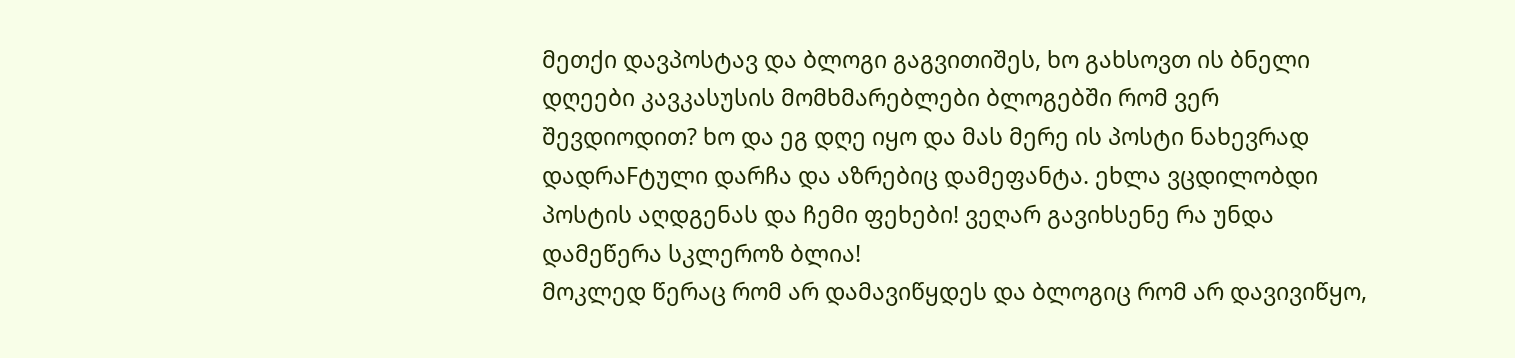მეთქი დავპოსტავ და ბლოგი გაგვითიშეს, ხო გახსოვთ ის ბნელი დღეები კავკასუსის მომხმარებლები ბლოგებში რომ ვერ შევდიოდით? ხო და ეგ დღე იყო და მას მერე ის პოსტი ნახევრად დადრაFტული დარჩა და აზრებიც დამეფანტა. ეხლა ვცდილობდი პოსტის აღდგენას და ჩემი ფეხები! ვეღარ გავიხსენე რა უნდა დამეწერა სკლეროზ ბლია!
მოკლედ წერაც რომ არ დამავიწყდეს და ბლოგიც რომ არ დავივიწყო,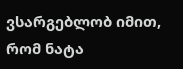ვსარგებლობ იმით, რომ ნატა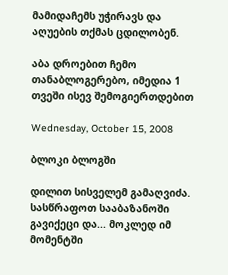მამიდაჩემს უჭირავს და აღუების თქმას ცდილობენ.

აბა დროებით ჩემო თანაბლოგერებო, იმედია 1 თვეში ისევ შემოგიერთდებით

Wednesday, October 15, 2008

ბლოკი ბლოგში

დილით სისველემ გამაღვიძა. სასწრაფოთ სააბაზანოში გავიქეცი და... მოკლედ იმ მომენტში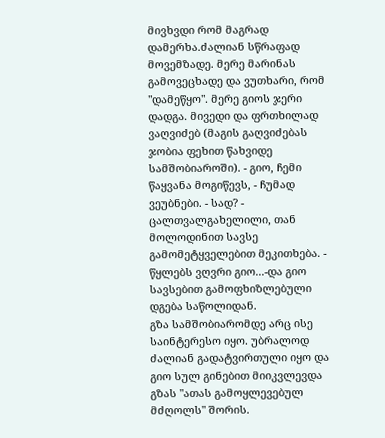მივხვდი რომ მაგრად დამერხა.ძალიან სწრაფად მოვემზადე. მერე მარინას გამოვეცხადე და ვუთხარი, რომ "დამეწყო". მერე გიოს ჯერი დადგა. მივედი და ფრთხილად ვაღვიძებ (მაგის გაღვიძებას ჯობია ფეხით წახვიდე სამშობიაროში). - გიო, ჩემი წაყვანა მოგიწევს, - ჩუმად ვეუბნები. - სად? - ცალთვალგახელილი, თან მოლოდინით სავსე გამომეტყველებით მეკითხება. - წყლებს ვღვრი გიო...-და გიო სავსებით გამოფხიზლებული დგება საწოლიდან.
გზა სამშობიარომდე არც ისე საინტერესო იყო. უბრალოდ ძალიან გადატვირთული იყო და გიო სულ გინებით მიიკვლევდა გზას "ათას გამოყლევებულ მძღოლს" შორის.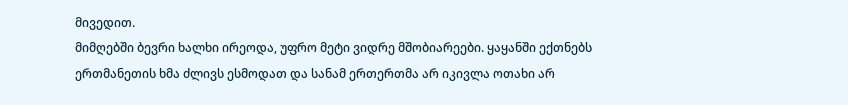მივედით.
მიმღებში ბევრი ხალხი ირეოდა, უფრო მეტი ვიდრე მშობიარეები. ყაყანში ექთნებს ერთმანეთის ხმა ძლივს ესმოდათ და სანამ ერთერთმა არ იკივლა ოთახი არ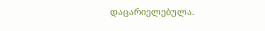დაცარიელებულა.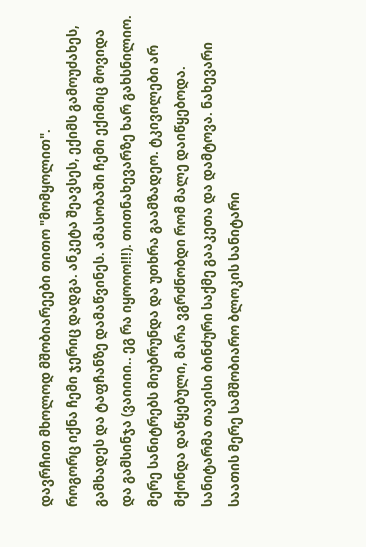დავრჩით მხოლოდ მშობიარეები თითო "მომყოლით".
როგორც იქნა ჩემი ჯერიც დადგა. ანკეტა შეავსეს, ექიმს გამოუძახეს, გამხადეს და ტაფჩანზე დამაწვინეს. ამასობაში ჩემი ექიმიც მოვიდა და გამსინჯა (ვაიიიი.. ეგ რა იყოოო!!!). თითნახევარზე ხარ გახსნილიო. მერე სანიტრებს მიუბრუნდა და უთხრა გაამზადეო. ტკივილები არ მქონდა დაწყებული, მარა ვგრძნობდი რომ მალე დაიწყებოდა.
სანიტარმა თავისი ბინძური საქმე გააკეთა და დამტოვა. ნახევარი საათის მერე სამშობიარო ბლოკის სანიტარი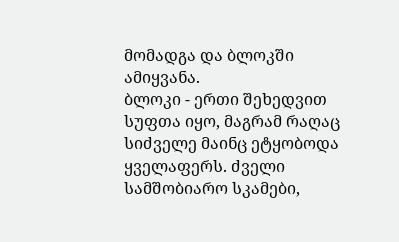მომადგა და ბლოკში ამიყვანა.
ბლოკი - ერთი შეხედვით სუფთა იყო, მაგრამ რაღაც სიძველე მაინც ეტყობოდა ყველაფერს. ძველი სამშობიარო სკამები,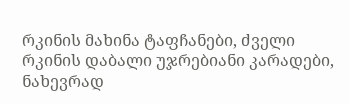რკინის მახინა ტაფჩანები, ძველი რკინის დაბალი უჯრებიანი კარადები, ნახევრად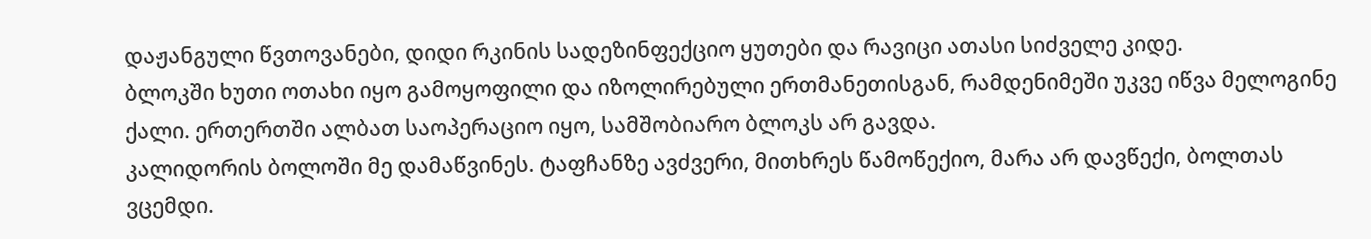დაჟანგული წვთოვანები, დიდი რკინის სადეზინფექციო ყუთები და რავიცი ათასი სიძველე კიდე.
ბლოკში ხუთი ოთახი იყო გამოყოფილი და იზოლირებული ერთმანეთისგან, რამდენიმეში უკვე იწვა მელოგინე ქალი. ერთერთში ალბათ საოპერაციო იყო, სამშობიარო ბლოკს არ გავდა.
კალიდორის ბოლოში მე დამაწვინეს. ტაფჩანზე ავძვერი, მითხრეს წამოწექიო, მარა არ დავწექი, ბოლთას ვცემდი.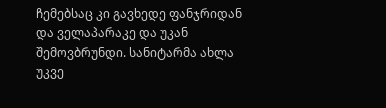ჩემებსაც კი გავხედე ფანჯრიდან და ველაპარაკე და უკან შემოვბრუნდი. სანიტარმა ახლა უკვე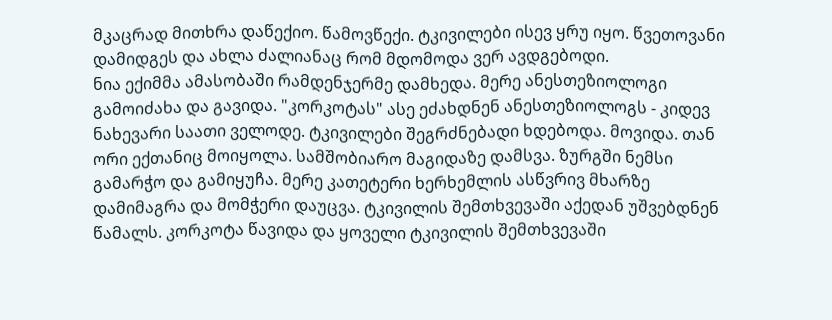მკაცრად მითხრა დაწექიო. წამოვწექი. ტკივილები ისევ ყრუ იყო. წვეთოვანი დამიდგეს და ახლა ძალიანაც რომ მდომოდა ვერ ავდგებოდი.
ნია ექიმმა ამასობაში რამდენჯერმე დამხედა. მერე ანესთეზიოლოგი გამოიძახა და გავიდა. "კორკოტას" ასე ეძახდნენ ანესთეზიოლოგს - კიდევ ნახევარი საათი ველოდე. ტკივილები შეგრძნებადი ხდებოდა. მოვიდა. თან ორი ექთანიც მოიყოლა. სამშობიარო მაგიდაზე დამსვა. ზურგში ნემსი გამარჭო და გამიყუჩა. მერე კათეტერი ხერხემლის ასწვრივ მხარზე დამიმაგრა და მომჭერი დაუცვა. ტკივილის შემთხვევაში აქედან უშვებდნენ წამალს. კორკოტა წავიდა და ყოველი ტკივილის შემთხვევაში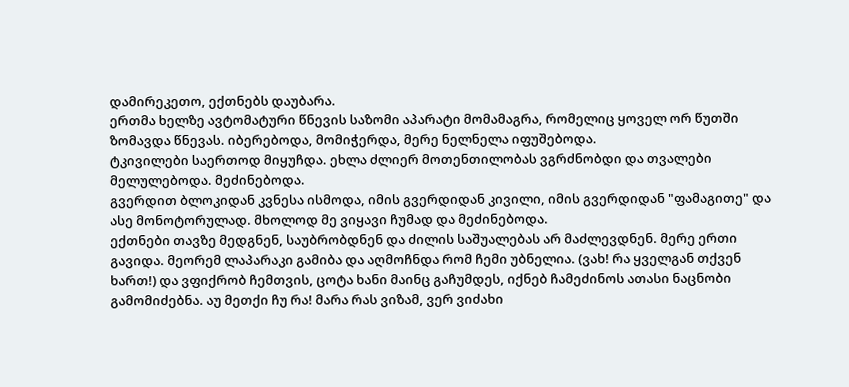დამირეკეთო, ექთნებს დაუბარა.
ერთმა ხელზე ავტომატური წნევის საზომი აპარატი მომამაგრა, რომელიც ყოველ ორ წუთში ზომავდა წნევას. იბერებოდა, მომიჭერდა, მერე ნელნელა იფუშებოდა.
ტკივილები საერთოდ მიყუჩდა. ეხლა ძლიერ მოთენთილობას ვგრძნობდი და თვალები მელულებოდა. მეძინებოდა.
გვერდით ბლოკიდან კვნესა ისმოდა, იმის გვერდიდან კივილი, იმის გვერდიდან "ფამაგითე" და ასე მონოტორულად. მხოლოდ მე ვიყავი ჩუმად და მეძინებოდა.
ექთნები თავზე მედგნენ, საუბრობდნენ და ძილის საშუალებას არ მაძლევდნენ. მერე ერთი გავიდა. მეორემ ლაპარაკი გამიბა და აღმოჩნდა რომ ჩემი უბნელია. (ვახ! რა ყველგან თქვენ ხართ!) და ვფიქრობ ჩემთვის, ცოტა ხანი მაინც გაჩუმდეს, იქნებ ჩამეძინოს ათასი ნაცნობი გამომიძებნა. აუ მეთქი ჩუ რა! მარა რას ვიზამ, ვერ ვიძახი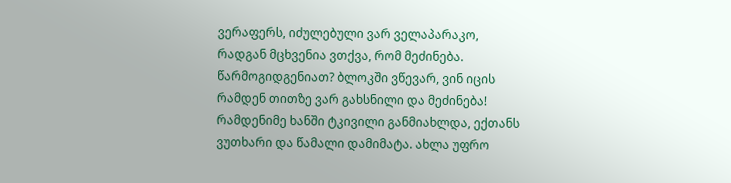ვერაფერს, იძულებული ვარ ველაპარაკო, რადგან მცხვენია ვთქვა, რომ მეძინება. წარმოგიდგენიათ? ბლოკში ვწევარ, ვინ იცის რამდენ თითზე ვარ გახსნილი და მეძინება!
რამდენიმე ხანში ტკივილი განმიახლდა, ექთანს ვუთხარი და წამალი დამიმატა. ახლა უფრო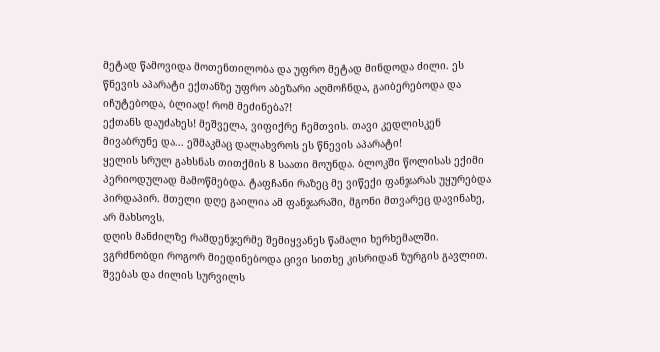მეტად წამოვიდა მოთენთილობა და უფრო მეტად მინდოდა ძილი. ეს წნევის აპარატი ექთანზე უფრო აბეზარი აღმოჩნდა, გაიბერებოდა და იჩუტებოდა, ბლიად! რომ მეძინება?!
ექთანს დაუძახეს! მეშველა, ვიფიქრე ჩემთვის. თავი კედლისკენ მივაბრუნე და... ეშმაკმაც დალახვროს ეს წნევის აპარატი!
ყელის სრულ გახსნას თითქმის 8 საათი მოუნდა. ბლოკში წოლისას ექიმი პერიოდულად მამოწმებდა. ტაფჩანი რაზეც მე ვიწექი ფანჯარას უყურებდა პირდაპირ. მთელი დღე გაილია ამ ფანჯარაში, მგონი მთვარეც დავინახე, არ მახსოვს.
დღის მანძილზე რამდენჯერმე შემიყვანეს წამალი ხერხემალში. ვგრძნობდი როგორ მიედინებოდა ცივი სითხე კისრიდან ზურგის გავლით. შვებას და ძილის სურვილს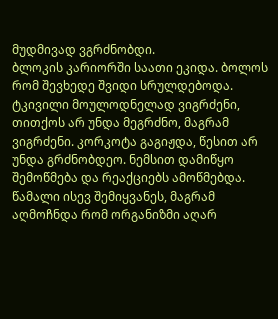მუდმივად ვგრძნობდი.
ბლოკის კარიორში საათი ეკიდა. ბოლოს რომ შევხედე შვიდი სრულდებოდა. ტკივილი მოულოდნელად ვიგრძენი, თითქოს არ უნდა მეგრძნო, მაგრამ ვიგრძენი. კორკოტა გაგიჟდა, წესით არ უნდა გრძნობდეო. ნემსით დამიწყო შემოწმება და რეაქციებს ამოწმებდა. წამალი ისევ შემიყვანეს, მაგრამ აღმოჩნდა რომ ორგანიზმი აღარ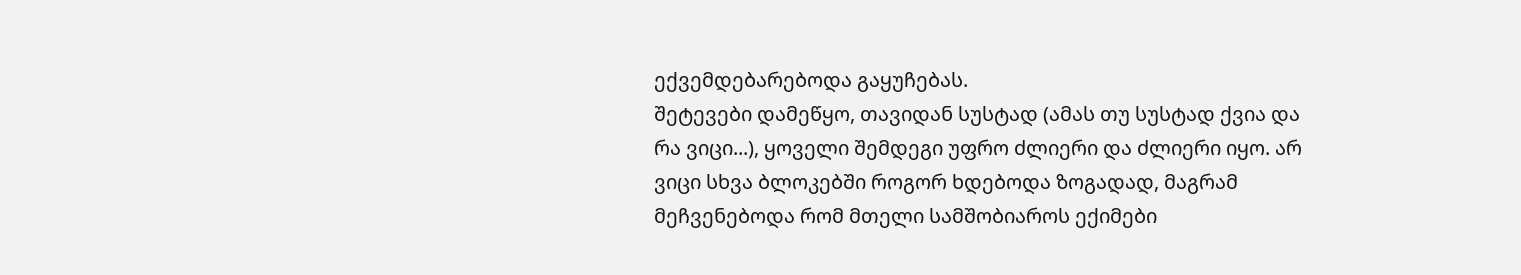ექვემდებარებოდა გაყუჩებას.
შეტევები დამეწყო, თავიდან სუსტად (ამას თუ სუსტად ქვია და რა ვიცი...), ყოველი შემდეგი უფრო ძლიერი და ძლიერი იყო. არ ვიცი სხვა ბლოკებში როგორ ხდებოდა ზოგადად, მაგრამ მეჩვენებოდა რომ მთელი სამშობიაროს ექიმები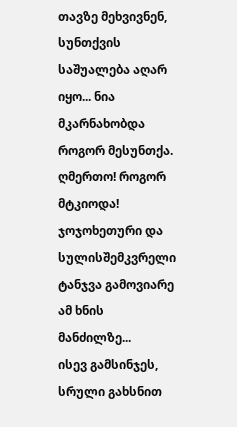თავზე მეხვივნენ, სუნთქვის საშუალება აღარ იყო... ნია მკარნახობდა როგორ მესუნთქა.
ღმერთო! როგორ მტკიოდა!
ჯოჯოხეთური და სულისშემკვრელი ტანჯვა გამოვიარე ამ ხნის მანძილზე...
ისევ გამსინჯეს, სრული გახსნით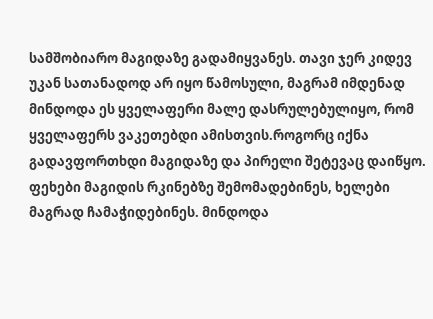სამშობიარო მაგიდაზე გადამიყვანეს. თავი ჯერ კიდევ უკან სათანადოდ არ იყო წამოსული, მაგრამ იმდენად მინდოდა ეს ყველაფერი მალე დასრულებულიყო, რომ ყველაფერს ვაკეთებდი ამისთვის.როგორც იქნა გადავფორთხდი მაგიდაზე და პირელი შეტევაც დაიწყო. ფეხები მაგიდის რკინებზე შემომადებინეს, ხელები მაგრად ჩამაჭიდებინეს. მინდოდა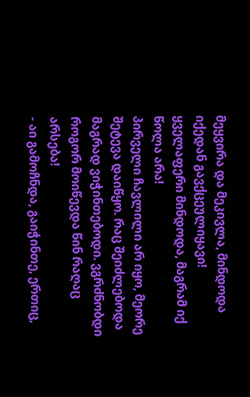მეყვირა და მეკივლა, მინდოდა იქედან გავქცეულიყავი! ყველაფერი მინდოდა, მაგრამ იქ წოლა არა!
პირველი ჩავლილი არ იყო, მეორე შეტევა დაიწყო. რაც შეიძლებოდა მაგრად ვიჭინთებოდი. ვგრძნობდი როგორ მოიწევდა წინ რაღაც არსება!
- აი გამოჩნდა, გაიჭინთე, ერთიც,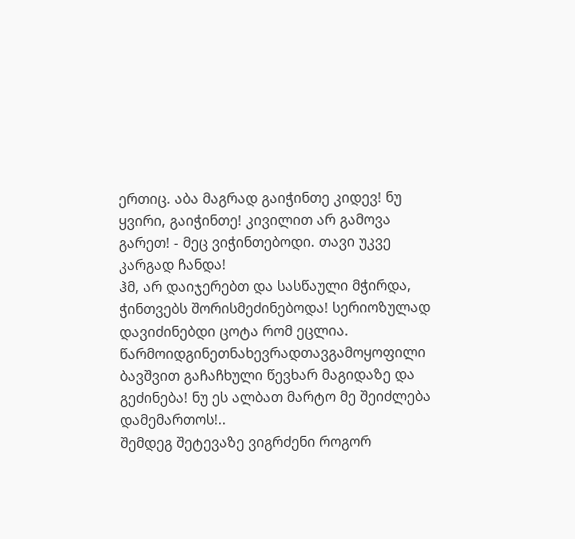ერთიც. აბა მაგრად გაიჭინთე კიდევ! ნუ ყვირი, გაიჭინთე! კივილით არ გამოვა გარეთ! - მეც ვიჭინთებოდი. თავი უკვე კარგად ჩანდა!
ჰმ, არ დაიჯერებთ და სასწაული მჭირდა, ჭინთვებს შორისმეძინებოდა! სერიოზულად დავიძინებდი ცოტა რომ ეცლია. წარმოიდგინეთნახევრადთავგამოყოფილი ბავშვით გაჩაჩხული წევხარ მაგიდაზე და გეძინება! ნუ ეს ალბათ მარტო მე შეიძლება დამემართოს!..
შემდეგ შეტევაზე ვიგრძენი როგორ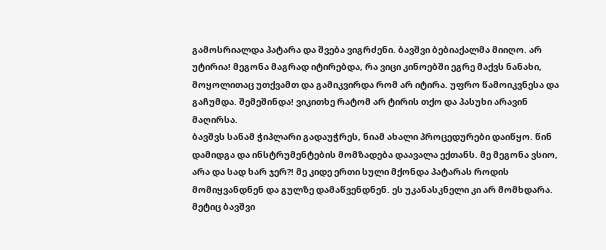გამოსრიალდა პატარა და შვება ვიგრძენი. ბავშვი ბებიაქალმა მიიღო. არ უტირია! მეგონა მაგრად იტირებდა, რა ვიცი კინოებში ეგრე მაქვს ნანახი, მოყოლითაც უთქვამთ და გამიკვირდა რომ არ იტირა. უფრო წამოიკვნესა და გაჩუმდა. შემეშინდა! ვიკითხე რატომ არ ტირის თქო და პასუხი არავინ მაღირსა.
ბავშვს სანამ ჭიპლარი გადაუჭრეს, ნიამ ახალი პროცედურები დაიწყო. წინ დამიდგა და ინსტრუმენტების მომზადება დაავალა ექთანს. მე მეგონა ვსიო, არა და სად ხარ ჯერ?! მე კიდე ერთი სული მქონდა პატარას როდის მომიყვანდნენ და გულზე დამაწვენდნენ. ეს უკანასკნელი კი არ მომხდარა. მეტიც ბავშვი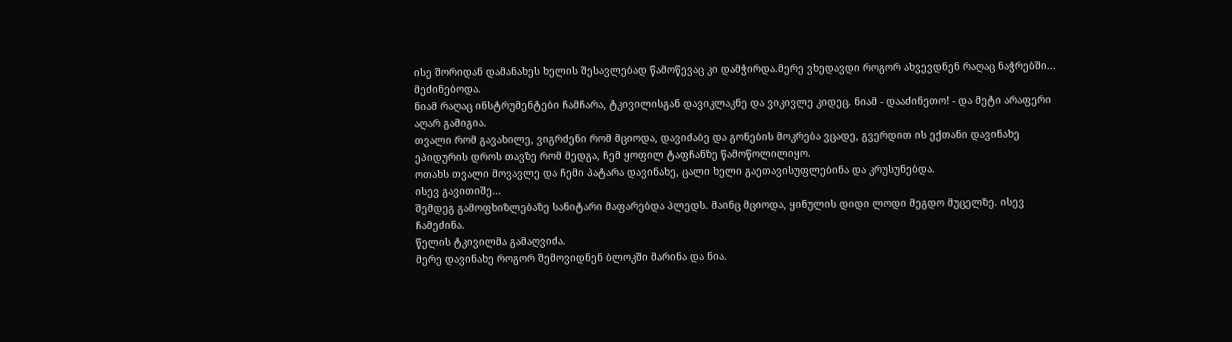ისე შორიდან დამანახეს ხელის შესავლებად წამოწევაც კი დამჭირდა.მერე ვხედავდი როგორ ახვევდნენ რაღაც ნაჭრებში...
მეძინებოდა.
ნიამ რაღაც ინსტრუმენტები ჩამჩარა, ტკივილისგან დავიკლაკნე და ვიკივლე კიდეც. ნიამ - დააძინეთო! - და მეტი არაფერი აღარ გამიგია.
თვალი რომ გავახილე, ვიგრძენი რომ მციოდა, დავიძაბე და გონების მოკრება ვცადე, გვერდით ის ექთანი დავინახე ეპიდურის დროს თავზე რომ მედგა, ჩემ ყოფილ ტაფჩანზე წამოწოლილიყო.
ოთახს თვალი მოვავლე და ჩემი პატარა დავინახე, ცალი ხელი გაეთავისუფლებინა და კრუსუნებდა.
ისევ გავითიშე...
შემდეგ გამოფხიზლებაზე სანიტარი მაფარებდა პლედს. მაინც მციოდა, ყინულის დიდი ლოდი მეგდო მუცელზე. ისევ ჩამეძინა.
წელის ტკივილმა გამაღვიძა.
მერე დავინახე როგორ შემოვიდნენ ბლოკში მარინა და ნია.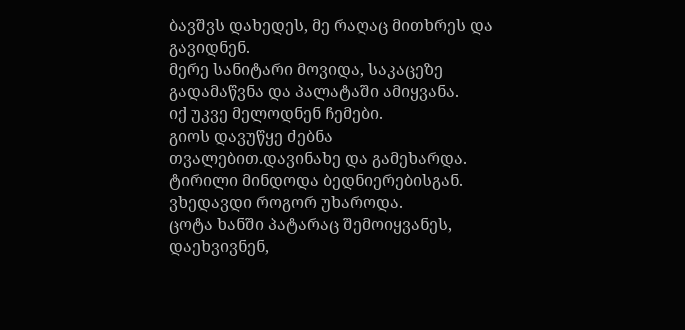ბავშვს დახედეს, მე რაღაც მითხრეს და გავიდნენ.
მერე სანიტარი მოვიდა, საკაცეზე გადამაწვნა და პალატაში ამიყვანა.
იქ უკვე მელოდნენ ჩემები.
გიოს დავუწყე ძებნა თვალებით.დავინახე და გამეხარდა. ტირილი მინდოდა ბედნიერებისგან. ვხედავდი როგორ უხაროდა.
ცოტა ხანში პატარაც შემოიყვანეს, დაეხვივნენ,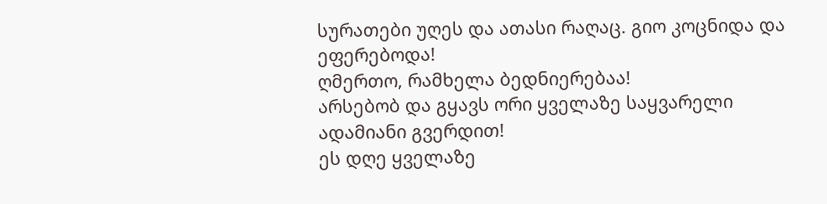სურათები უღეს და ათასი რაღაც. გიო კოცნიდა და ეფერებოდა!
ღმერთო, რამხელა ბედნიერებაა!
არსებობ და გყავს ორი ყველაზე საყვარელი ადამიანი გვერდით!
ეს დღე ყველაზე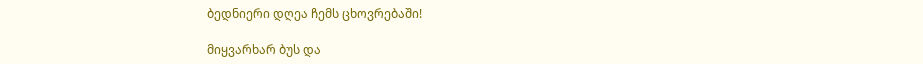ბედნიერი დღეა ჩემს ცხოვრებაში!

მიყვარხარ ბუს და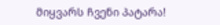მიყვარს ჩვენი პატარა!